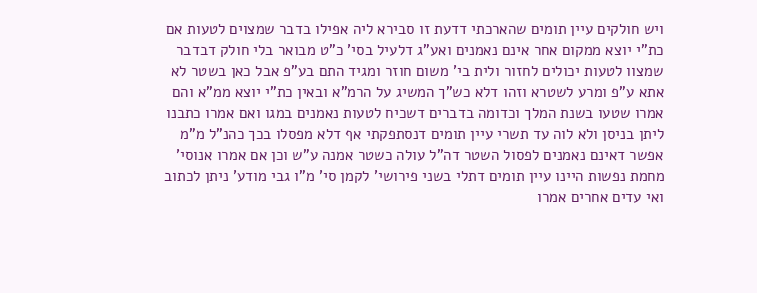ויש חולקים עיין תומים שהארכתי דדעת זו סבירא ליה אפילו בדבר שמצוים לטעות אם כת"י יוצא ממקום אחר אינם נאמנים ואע"ג דלעיל בסי' כ"ט מבואר בלי חולק דבדבר שמצוו לטעות יכולים לחזור ולית בי' משום חוזר ומגיד התם בע"פ אבל כאן בשטר לא אתא ע"פ ומרע לשטרא וזהו דלא כש"ך המשיג על הרמ"א ובאין כת"י יוצא ממ"א והם אמרו שטעו בשנת המלך וכדומה בדברים דשכיח לטעות נאמנים במגו ואם אמרו כתבנו ליתן בניסן ולא לוה עד תשרי עיין תומים דנסתפקתי אף דלא מפסלו בכך כהנ"ל מ"מ אפשר דאינם נאמנים לפסול השטר דה"ל עולה כשטר אמנה ע"ש וכן אם אמרו אנוסי' מחמת נפשות היינו עיין תומים דתלי בשני פירושי' לקמן סי' מ"ו גבי מודע' ניתן לכתוב ואי עדים אחרים אמרו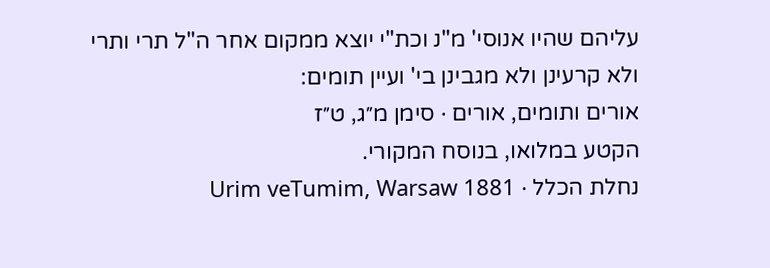עליהם שהיו אנוסי' מ"נ וכת"י יוצא ממקום אחר ה"ל תרי ותרי ולא קרעינן ולא מגבינן בי' ועיין תומים:
אורים ותומים, אורים · סימן מ״ג, ט״ז
הקטע במלואו, בנוסח המקורי.
נחלת הכלל · Urim veTumim, Warsaw 1881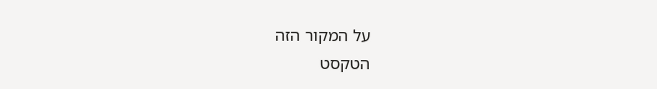על המקור הזה
הטקסט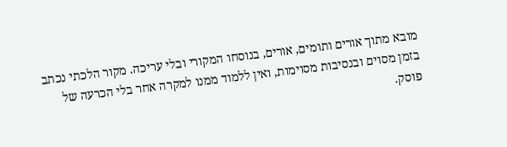מובא מתוך אורים ותומים, אורים, בנוסחו המקורי ובלי עריכה. מקור הלכתי נכתב בזמן מסוים ובנסיבות מסוימות, ואין ללמוד ממנו למקרה אחר בלי הכרעה של פוסק.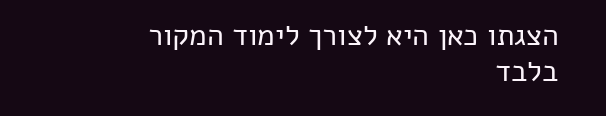הצגתו כאן היא לצורך לימוד המקור בלבד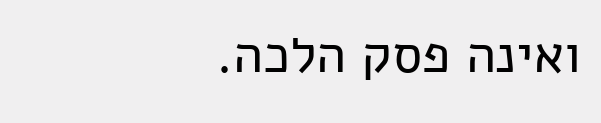ואינה פסק הלכה.